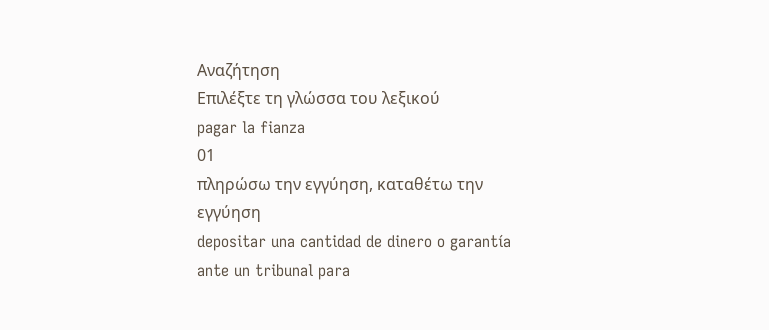Αναζήτηση
Επιλέξτε τη γλώσσα του λεξικού
pagar la fianza
01
πληρώσω την εγγύηση, καταθέτω την εγγύηση
depositar una cantidad de dinero o garantía ante un tribunal para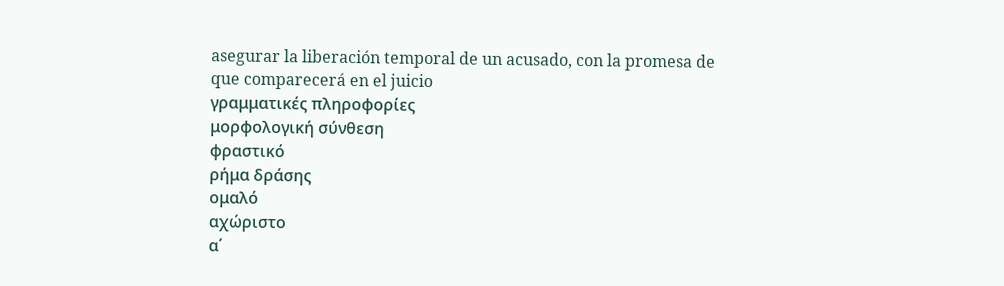asegurar la liberación temporal de un acusado, con la promesa de que comparecerá en el juicio
γραμματικές πληροφορίες
μορφολογική σύνθεση
φραστικό
ρήμα δράσης
ομαλό
αχώριστο
α΄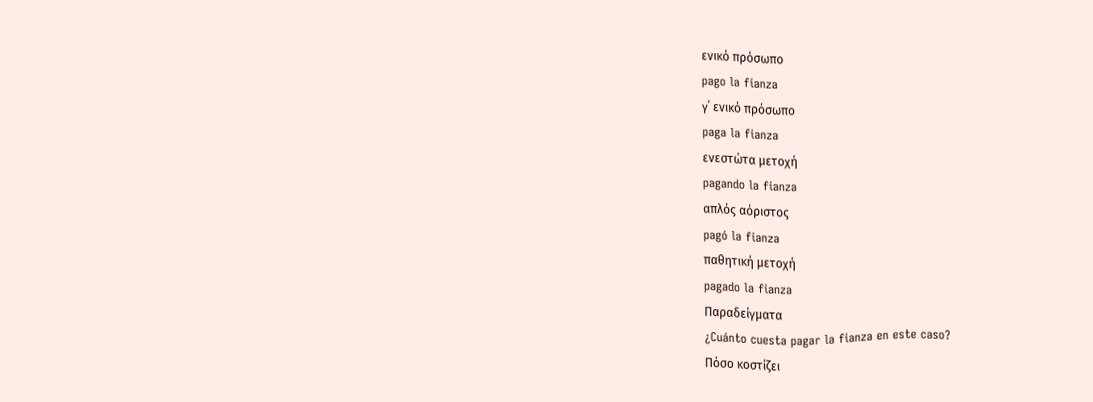ενικό πρόσωπο
pago la fianza
γ΄ ενικό πρόσωπο
paga la fianza
ενεστώτα μετοχή
pagando la fianza
απλός αόριστος
pagó la fianza
παθητική μετοχή
pagado la fianza
Παραδείγματα
¿Cuánto cuesta pagar la fianza en este caso?
Πόσο κοστίζει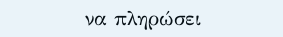να πληρώσει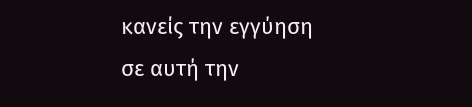κανείς την εγγύηση σε αυτή την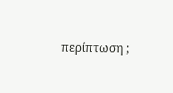περίπτωση ;